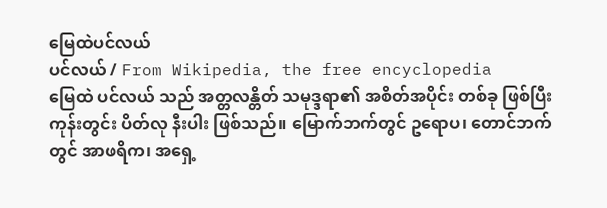မြေထဲပင်လယ်
ပင်လယ် / From Wikipedia, the free encyclopedia
မြေထဲ ပင်လယ် သည် အတ္တလန္တိတ် သမုဒ္ဒရာ၏ အစိတ်အပိုင်း တစ်ခု ဖြစ်ပြီး ကုန်းတွင်း ပိတ်လု နီးပါး ဖြစ်သည်။ မြောက်ဘက်တွင် ဥရောပ၊ တောင်ဘက်တွင် အာဖရိက၊ အရှေ့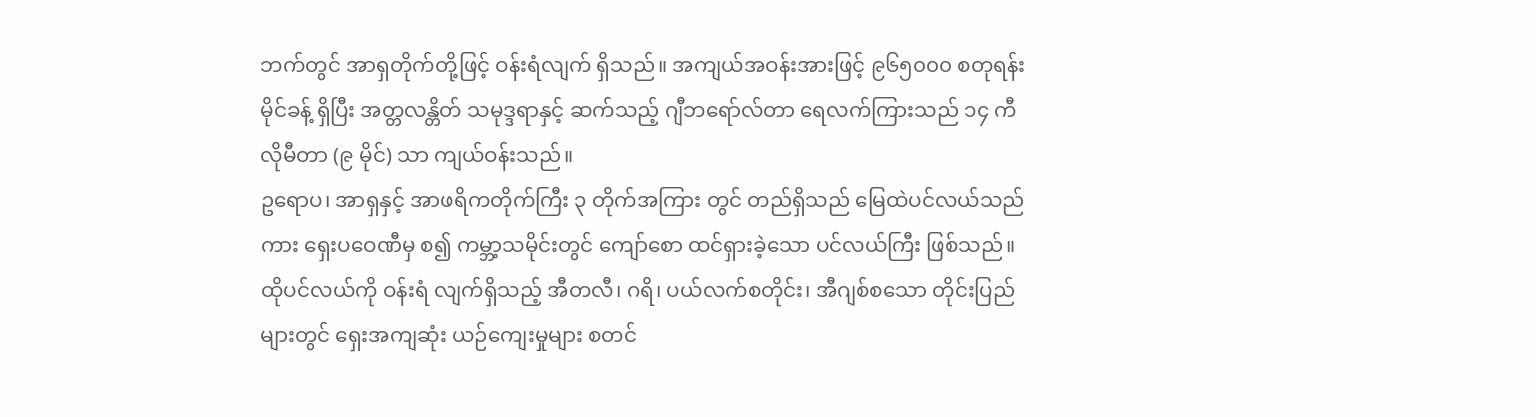ဘက်တွင် အာရှတိုက်တို့ဖြင့် ဝန်းရံလျက် ရှိသည်။ အကျယ်အဝန်းအားဖြင့် ၉၆၅၀၀၀ စတုရန်းမိုင်ခန့် ရှိပြီး အတ္တလန္တိတ် သမုဒ္ဒရာနှင့် ဆက်သည့် ဂျီဘရော်လ်တာ ရေလက်ကြားသည် ၁၄ ကီလိုမီတာ (၉ မိုင်) သာ ကျယ်ဝန်းသည်။
ဥရောပ၊ အာရှနှင့် အာဖရိကတိုက်ကြီး ၃ တိုက်အကြား တွင် တည်ရှိသည် မြေထဲပင်လယ်သည်ကား ရှေးပဝေဏီမှ စ၍ ကမ္ဘာ့သမိုင်းတွင် ကျော်စော ထင်ရှားခဲ့သော ပင်လယ်ကြီး ဖြစ်သည်။ ထိုပင်လယ်ကို ဝန်းရံ လျက်ရှိသည့် အီတလီ၊ ဂရိ၊ ပယ်လက်စတိုင်း၊ အီဂျစ်စသော တိုင်းပြည်များတွင် ရှေးအကျဆုံး ယဉ်ကျေးမှုများ စတင်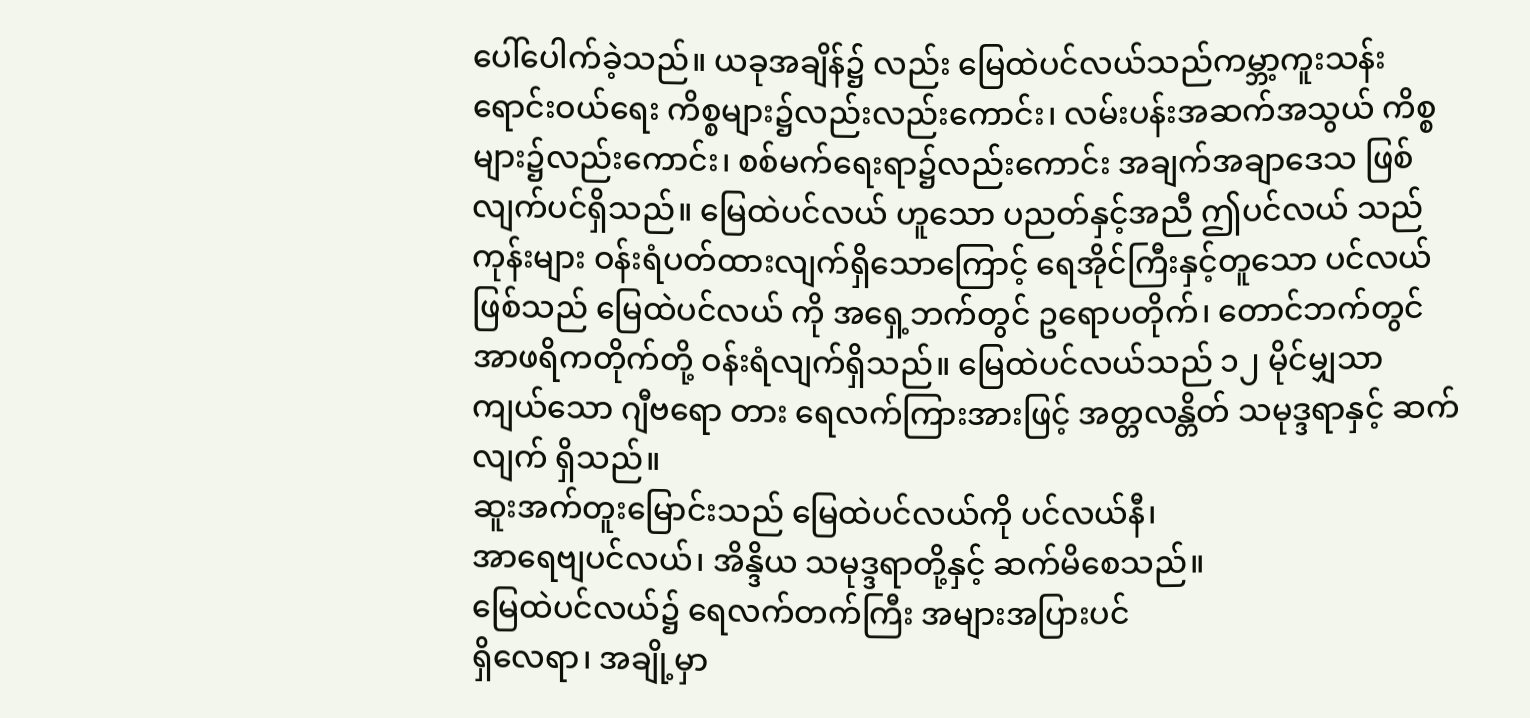ပေါ်ပေါက်ခဲ့သည်။ ယခုအချိန်၌ လည်း မြေထဲပင်လယ်သည်ကမ္ဘာ့ကူးသန်းရောင်းဝယ်ရေး ကိစ္စများ၌လည်းလည်းကောင်း၊ လမ်းပန်းအဆက်အသွယ် ကိစ္စများ၌လည်းကောင်း၊ စစ်မက်ရေးရာ၌လည်းကောင်း အချက်အချာဒေသ ဖြစ်လျက်ပင်ရှိသည်။ မြေထဲပင်လယ် ဟူသော ပညတ်နှင့်အညီ ဤပင်လယ် သည် ကုန်းများ ဝန်းရံပတ်ထားလျက်ရှိသောကြောင့် ရေအိုင်ကြီးနှင့်တူသော ပင်လယ်ဖြစ်သည် မြေထဲပင်လယ် ကို အရှေ့ဘက်တွင် ဥရောပတိုက်၊ တောင်ဘက်တွင် အာဖရိကတိုက်တို့ ဝန်းရံလျက်ရှိသည်။ မြေထဲပင်လယ်သည် ၁၂ မိုင်မျှသာ ကျယ်သော ဂျီဗရော တား ရေလက်ကြားအားဖြင့် အတ္တလန္တိတ် သမုဒ္ဒရာနှင့် ဆက်လျက် ရှိသည်။
ဆူးအက်တူးမြောင်းသည် မြေထဲပင်လယ်ကို ပင်လယ်နီ၊
အာရေဗျပင်လယ်၊ အိန္ဒိယ သမုဒ္ဒရာတို့နှင့် ဆက်မိစေသည်။
မြေထဲပင်လယ်၌ ရေလက်တက်ကြီး အများအပြားပင်
ရှိလေရာ၊ အချို့မှာ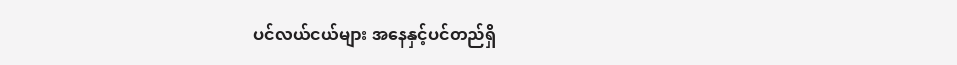ပင်လယ်ငယ်များ အနေနှင့်ပင်တည်ရှိ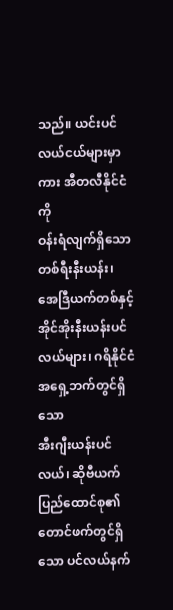သည်။ ယင်းပင်လယ်ငယ်များမှာကား အီတလီနိုင်ငံကို
ဝန်းရံလျက်ရှိသော တစ်ရီးနီးယန်း၊ အေဒြီယက်တစ်နှင့်
အိုင်အိုးနီးယန်းပင်လယ်များ၊ ဂရိနိုင်ငံအရှေ့ဘက်တွင်ရှိသော
အီးဂျီးယန်းပင်လယ်၊ ဆိုဗီယက် ပြည်ထောင်စု၏
တောင်ဖက်တွင်ရှိသော ပင်လယ်နက်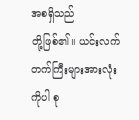အစရှိသည်
တို့ဖြစ်၏။ ယင်းလက်တက်ကြီးများအားလုံးကိုပါ စု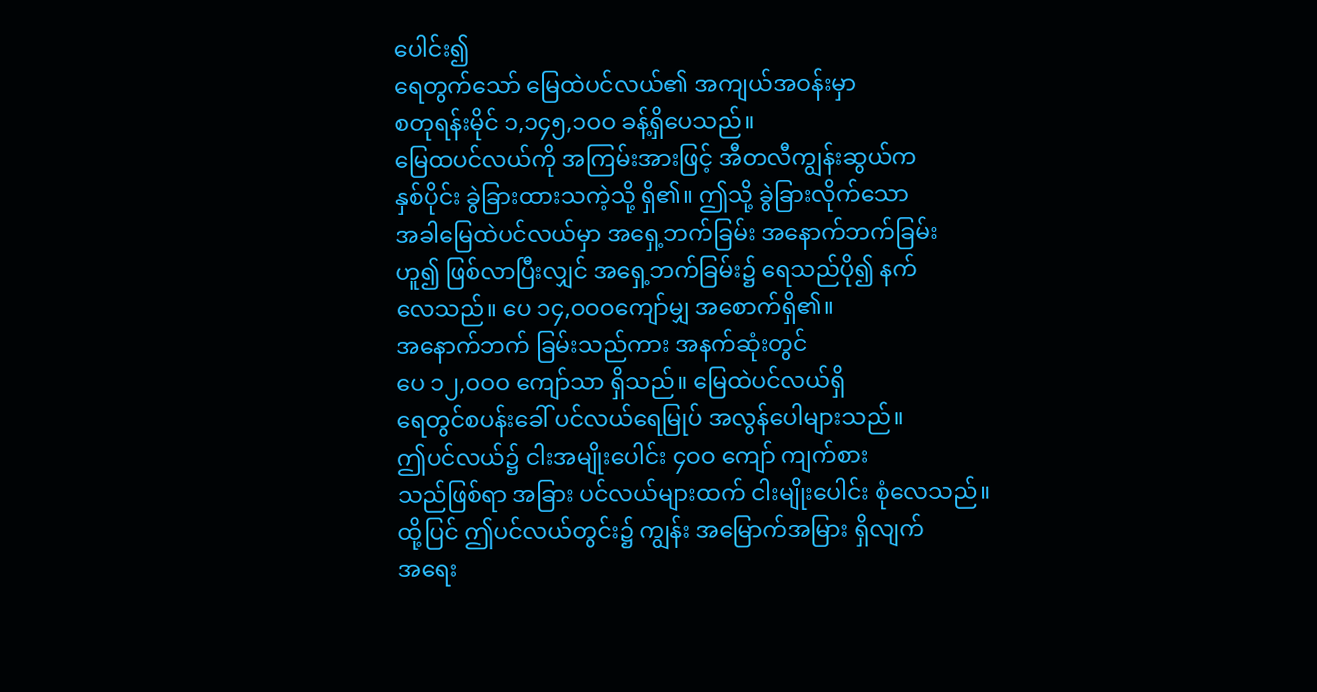ပေါင်း၍
ရေတွက်သော် မြေထဲပင်လယ်၏ အကျယ်အဝန်းမှာ
စတုရန်းမိုင် ၁,၁၄၅,၁ဝဝ ခန့်ရှိပေသည်။
မြေထပင်လယ်ကို အကြမ်းအားဖြင့် အီတလီကျွန်းဆွယ်က
နှစ်ပိုင်း ခွဲခြားထားသကဲ့သို့ ရှိ၏။ ဤသို့ ခွဲခြားလိုက်သော
အခါမြေထဲပင်လယ်မှာ အရှေ့ဘက်ခြမ်း အနောက်ဘက်ခြမ်း
ဟူ၍ ဖြစ်လာပြီးလျှင် အရှေ့ဘက်ခြမ်း၌ ရေသည်ပို၍ နက်
လေသည်။ ပေ ၁၄,ဝဝဝကျော်မျှ အစောက်ရှိ၏။
အနောက်ဘက် ခြမ်းသည်ကား အနက်ဆုံးတွင်
ပေ ၁၂,ဝဝဝ ကျော်သာ ရှိသည်။ မြေထဲပင်လယ်ရှိ
ရေတွင်စပန်းခေါ် ပင်လယ်ရေမြုပ် အလွန်ပေါများသည်။
ဤပင်လယ်၌ ငါးအမျိုးပေါင်း ၄ဝဝ ကျော် ကျက်စား
သည်ဖြစ်ရာ အခြား ပင်လယ်များထက် ငါးမျိုးပေါင်း စုံလေသည်။
ထို့ပြင် ဤပင်လယ်တွင်း၌ ကျွန်း အမြောက်အမြား ရှိလျက်
အရေး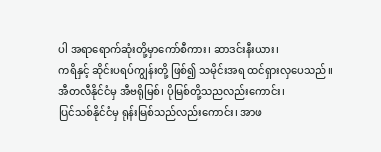ပါ အရာရောက်ဆုံးတို့မှာကော်စီကား၊ ဆာဒင်းနီးယား၊
ကရိနှင့် ဆိုင်းပရပ်ကျွန်းတို့ ဖြစ်၍ သမိုင်းအရ ထင်ရှားလှပေသည်။
အီတလီနိုင်ငံမှ အီဗရိုမြစ်၊ ပိုမြစ်တို့သညလည်းကောင်း၊
ပြင်သစ်နိုင်ငံမှ ရုန်းမြစ်သည်လည်းကောင်း၊ အာဖ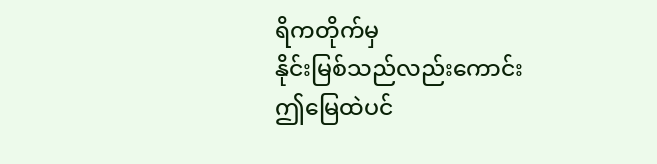ရိကတိုက်မှ
နိုင်းမြစ်သည်လည်းကောင်း ဤမြေထဲပင်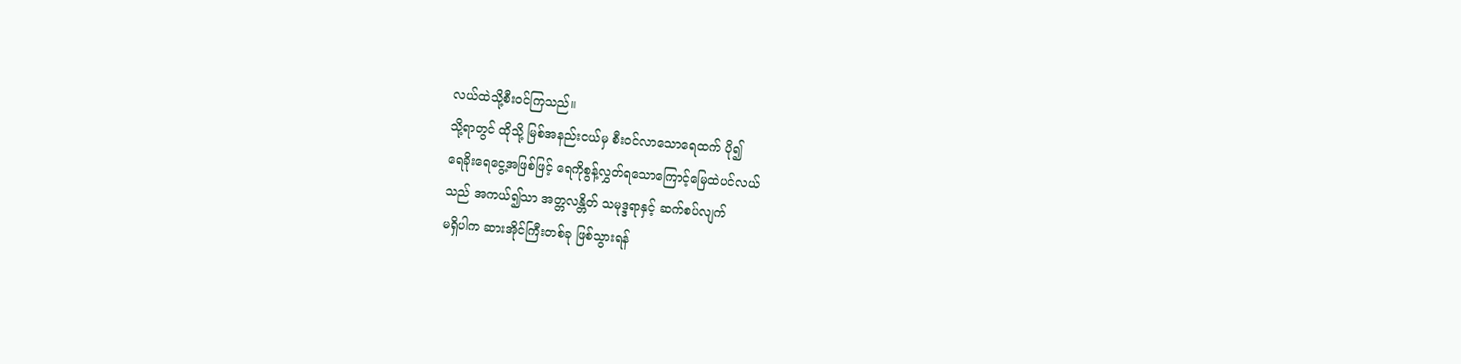လယ်ထဲသို့စီးဝင်ကြသည်။
သို့ရာတွင် ထိုသို့ မြစ်အနည်းငယ်မှ စီးဝင်လာသောရေထက် ပို၍
ရေခိုးရေငွေ့အဖြစ်ဖြင့် ရေကိုစွန့်လွှတ်ရသောကြောင့်မြေထဲပင်လယ်
သည် အကယ်၍သာ အတ္တလန္တိတ် သမုဒ္ဒရာနှင့် ဆက်စပ်လျက်
မရှိပါက ဆားအိုင်ကြီးတစ်ခု ဖြစ်သွားရန်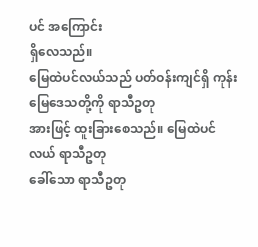ပင် အကြောင်း
ရှိလေသည်။
မြေထဲပင်လယ်သည် ပတ်ဝန်းကျင်ရှိ ကုန်းမြေဒေသတို့ကို ရာသီဥတု
အားဖြင့် ထူးခြားစေသည်။ မြေထဲပင်လယ် ရာသီဥတု
ခေါ်သော ရာသီဥတု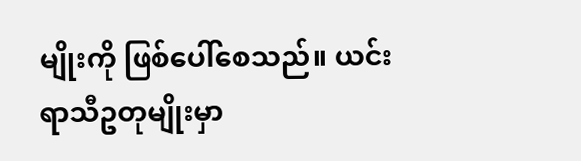မျိုးကို ဖြစ်ပေါ်စေသည်။ ယင်းရာသီဥတုမျိုးမှာ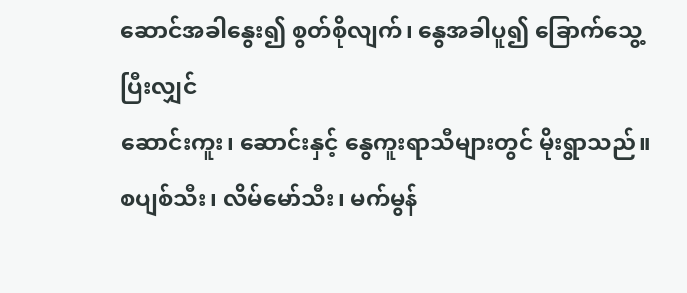ဆောင်အခါနွေး၍ စွတ်စိုလျက်၊ နွေအခါပူ၍ ခြောက်သွေ့ပြီးလျှင်
ဆောင်းကူး၊ ဆောင်းနှင့် နွေကူးရာသီများတွင် မိုးရွာသည်။
စပျစ်သီး၊ လိမ်မော်သီး၊ မက်မွန်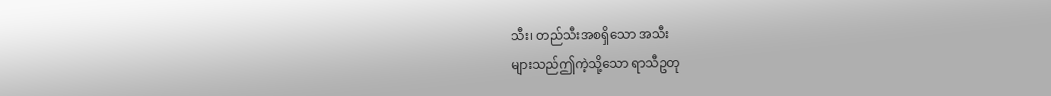သီး၊ တည်သီးအစရှိသော အသီး
များသည်ဤကဲ့သို့သော ရာသီဥတု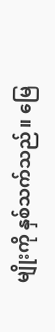မျိုးကို နှစ်သက်သည်။ မြေ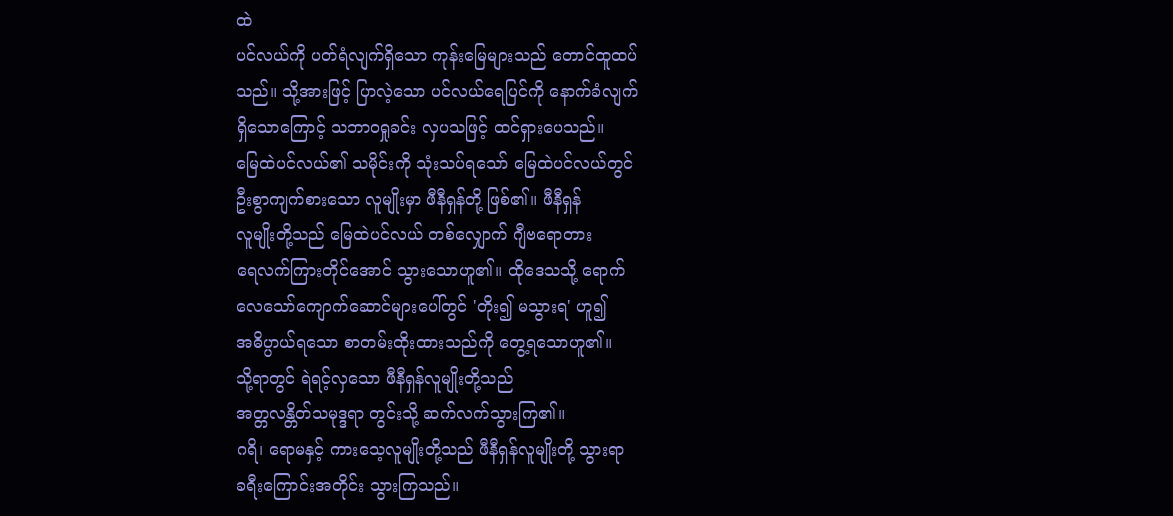ထဲ
ပင်လယ်ကို ပတ်ရံလျက်ရှိသော ကုန်းမြေများသည် တောင်ထူထပ်
သည်။ သို့အားဖြင့် ပြာလဲ့သော ပင်လယ်ရေပြင်ကို နောက်ခံလျက်
ရှိသောကြောင့် သဘာဝရှုခင်း လှပသဖြင့် ထင်ရှားပေသည်။
မြေထဲပင်လယ်၏ သမိုင်းကို သုံးသပ်ရသော် မြေထဲပင်လယ်တွင်
ဦးစွာကျက်စားသော လူမျိုးမှာ ဖီနီရှန်တို့ ဖြစ်၏။ ဖီနီရှန်
လူမျိုးတို့သည် မြေထဲပင်လယ် တစ်လျှောက် ဂျီဗရောတား
ရေလက်ကြားတိုင်အောင် သွားသောဟူ၏။ ထိုဒေသသို့ ရောက်
လေသော်ကျောက်ဆောင်များပေါ်တွင် 'တိုး၍ မသွားရ' ဟူ၍
အဓိပ္ပာယ်ရသော စာတမ်းထိုးထားသည်ကို တွေ့ရသောဟူ၏။
သို့ရာတွင် ရဲရင့်လှသော ဖီနီရှန်လူမျိုးတို့သည်
အတ္တလန္တိတ်သမုဒ္ဒရာ တွင်းသို့ ဆက်လက်သွားကြ၏။
ဂရိ၊ ရောမနှင့် ကားသေ့လူမျိုးတို့သည် ဖီနီရှန်လူမျိုးတို့ သွားရာ
ခရီးကြောင်းအတိုင်း သွားကြသည်။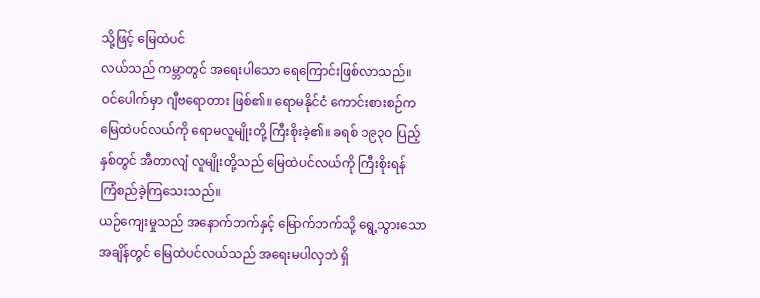သို့ဖြင့် မြေထဲပင်
လယ်သည် ကမ္ဘာတွင် အရေးပါသော ရေကြောင်းဖြစ်လာသည်။
ဝင်ပေါက်မှာ ဂျီဗရောတား ဖြစ်၏။ ရောမနိုင်ငံ ကောင်းစားစဉ်က
မြေထဲပင်လယ်ကို ရောမလူမျိုးတို့ ကြီးစိုးခဲ့၏။ ခရစ် ၁၉၃ဝ ပြည့်
နှစ်တွင် အီတာလျံ လူမျိုးတို့သည် မြေထဲပင်လယ်ကို ကြီးစိုးရန်
ကြံစည်ခဲ့ကြသေးသည်။
ယဉ်ကျေးမှုသည် အနောက်ဘက်နှင့် မြောက်ဘက်သို့ ရွေ့သွားသော
အချိန်တွင် မြေထဲပင်လယ်သည် အရေးမပါလှဘဲ ရှိ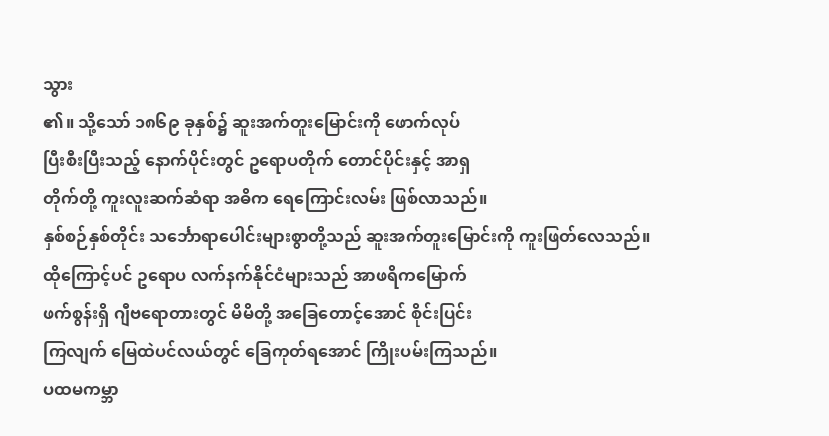သွား
၏။ သို့သော် ၁၈၆၉ ခုနှစ်၌ ဆူးအက်တူးမြောင်းကို ဖောက်လုပ်
ပြီးစီးပြီးသည့် နောက်ပိုင်းတွင် ဥရောပတိုက် တောင်ပိုင်းနှင့် အာရှ
တိုက်တို့ ကူးလူးဆက်ဆံရာ အဓိက ရေကြောင်းလမ်း ဖြစ်လာသည်။
နှစ်စဉ်နှစ်တိုင်း သင်္ဘောရာပေါင်းများစွာတို့သည် ဆူးအက်တူးမြောင်းကို ကူးဖြတ်လေသည်။
ထိုကြောင့်ပင် ဥရောပ လက်နက်နိုင်ငံများသည် အာဖရိကမြောက်
ဖက်စွန်းရှိ ဂျီဗရောတားတွင် မိမိတို့ အခြေတောင့်အောင် စိုင်းပြင်း
ကြလျက် မြေထဲပင်လယ်တွင် ခြေကုတ်ရအောင် ကြိုးပမ်းကြသည်။
ပထမကမ္ဘာ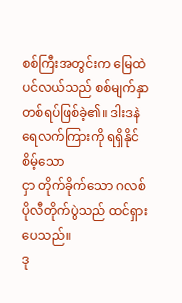စစ်ကြီးအတွင်းက မြေထဲပင်လယ်သည် စစ်မျက်နှာတစ်ရပ်ဖြစ်ခဲ့၏။ ဒါးဒနဲ ရေလက်ကြားကို ရရှိနိုင်စိမ့်သော
ငှာ တိုက်ခိုက်သော ဂလစ်ပိုလီတိုက်ပွဲသည် ထင်ရှားပေသည်။
ဒု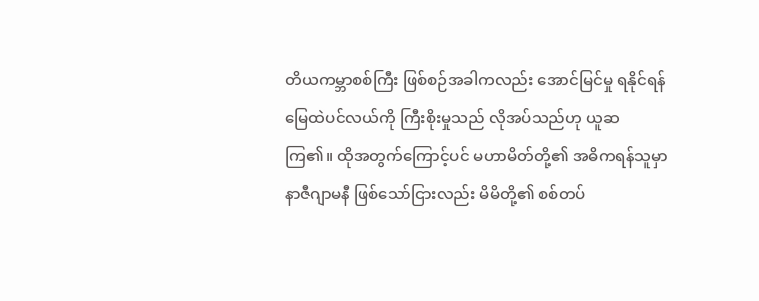တိယကမ္ဘာစစ်ကြီး ဖြစ်စဉ်အခါကလည်း အောင်မြင်မှု ရနိုင်ရန်
မြေထဲပင်လယ်ကို ကြီးစိုးမှုသည် လိုအပ်သည်ဟု ယူဆ
ကြ၏။ ထိုအတွက်ကြောင့်ပင် မဟာမိတ်တို့၏ အဓိကရန်သူမှာ
နာဇီဂျာမနီ ဖြစ်သော်ငြားလည်း မိမိတို့၏ စစ်တပ်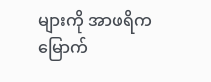များကို အာဖရိက
မြောက်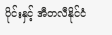ပိုင်းနှင့် အီတလီနိုင်ငံ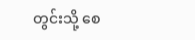တွင်းသို့ စေ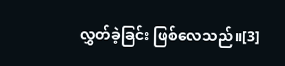လွှတ်ခဲ့ခြင်း ဖြစ်လေသည်။[3]